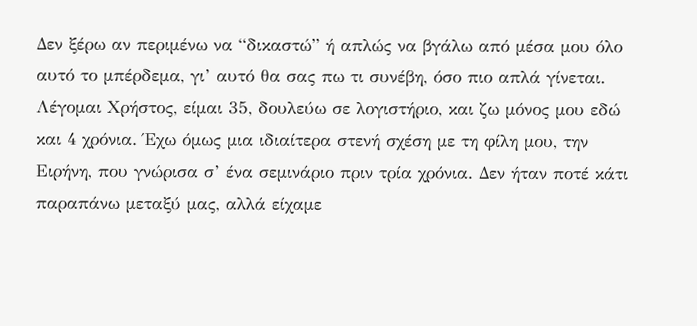Δεν ξέρω αν περιμένω να “δικαστώ” ή απλώς να βγάλω από μέσα μου όλο αυτό το μπέρδεμα, γι’ αυτό θα σας πω τι συνέβη, όσο πιο απλά γίνεται.
Λέγομαι Χρήστος, είμαι 35, δουλεύω σε λογιστήριο, και ζω μόνος μου εδώ και 4 χρόνια. Έχω όμως μια ιδιαίτερα στενή σχέση με τη φίλη μου, την Ειρήνη, που γνώρισα σ’ ένα σεμινάριο πριν τρία χρόνια. Δεν ήταν ποτέ κάτι παραπάνω μεταξύ μας, αλλά είχαμε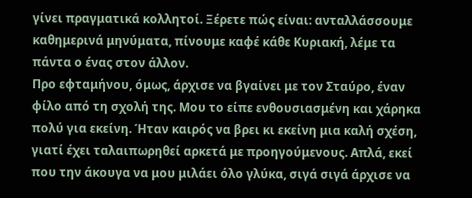γίνει πραγματικά κολλητοί. Ξέρετε πώς είναι: ανταλλάσσουμε καθημερινά μηνύματα, πίνουμε καφέ κάθε Κυριακή, λέμε τα πάντα ο ένας στον άλλον.
Προ εφταμήνου, όμως, άρχισε να βγαίνει με τον Σταύρο, έναν φίλο από τη σχολή της. Μου το είπε ενθουσιασμένη και χάρηκα πολύ για εκείνη. Ήταν καιρός να βρει κι εκείνη μια καλή σχέση, γιατί έχει ταλαιπωρηθεί αρκετά με προηγούμενους. Απλά, εκεί που την άκουγα να μου μιλάει όλο γλύκα, σιγά σιγά άρχισε να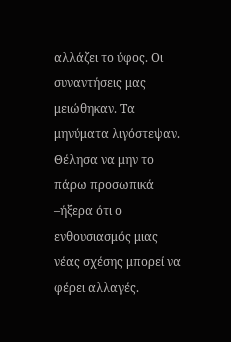αλλάζει το ύφος. Οι συναντήσεις μας μειώθηκαν. Τα μηνύματα λιγόστεψαν. Θέλησα να μην το πάρω προσωπικά –ήξερα ότι ο ενθουσιασμός μιας νέας σχέσης μπορεί να φέρει αλλαγές.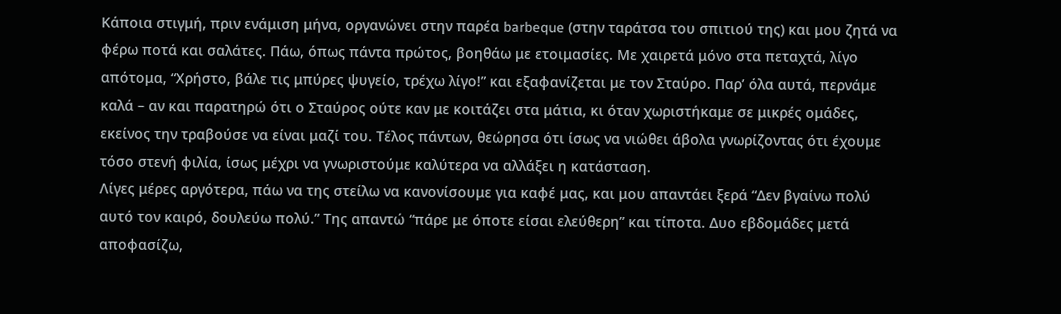Κάποια στιγμή, πριν ενάμιση μήνα, οργανώνει στην παρέα barbeque (στην ταράτσα του σπιτιού της) και μου ζητά να φέρω ποτά και σαλάτες. Πάω, όπως πάντα πρώτος, βοηθάω με ετοιμασίες. Με χαιρετά μόνο στα πεταχτά, λίγο απότομα, “Χρήστο, βάλε τις μπύρες ψυγείο, τρέχω λίγο!” και εξαφανίζεται με τον Σταύρο. Παρ’ όλα αυτά, περνάμε καλά – αν και παρατηρώ ότι ο Σταύρος ούτε καν με κοιτάζει στα μάτια, κι όταν χωριστήκαμε σε μικρές ομάδες, εκείνος την τραβούσε να είναι μαζί του. Τέλος πάντων, θεώρησα ότι ίσως να νιώθει άβολα γνωρίζοντας ότι έχουμε τόσο στενή φιλία, ίσως μέχρι να γνωριστούμε καλύτερα να αλλάξει η κατάσταση.
Λίγες μέρες αργότερα, πάω να της στείλω να κανονίσουμε για καφέ μας, και μου απαντάει ξερά “Δεν βγαίνω πολύ αυτό τον καιρό, δουλεύω πολύ.” Της απαντώ “πάρε με όποτε είσαι ελεύθερη” και τίποτα. Δυο εβδομάδες μετά αποφασίζω,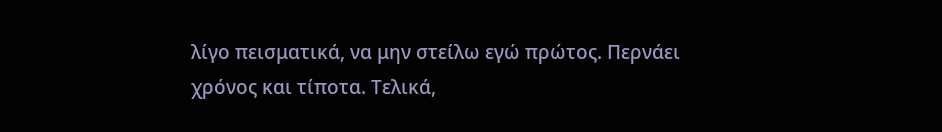λίγο πεισματικά, να μην στείλω εγώ πρώτος. Περνάει χρόνος και τίποτα. Τελικά,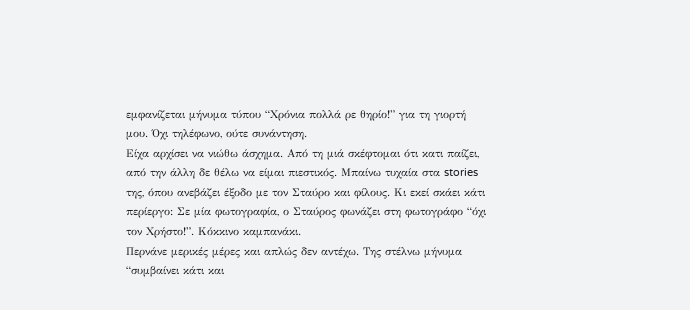εμφανίζεται μήνυμα τύπου “Χρόνια πολλά ρε θηρίο!” για τη γιορτή μου. Όχι τηλέφωνο, ούτε συνάντηση.
Είχα αρχίσει να νιώθω άσχημα. Από τη μιά σκέφτομαι ότι κατι παίζει, από την άλλη δε θέλω να είμαι πιεστικός. Μπαίνω τυχαία στα stories της, όπου ανεβάζει έξοδο με τον Σταύρο και φίλους. Κι εκεί σκάει κάτι περίεργο: Σε μία φωτογραφία, ο Σταύρος φωνάζει στη φωτογράφο “όχι τον Χρήστο!”. Κόκκινο καμπανάκι.
Περνάνε μερικές μέρες και απλώς δεν αντέχω. Της στέλνω μήνυμα “συμβαίνει κάτι και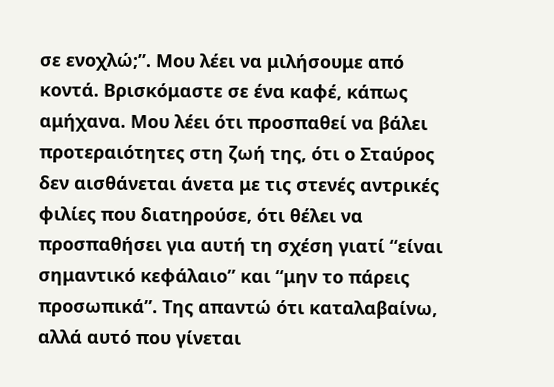σε ενοχλώ;”. Μου λέει να μιλήσουμε από κοντά. Βρισκόμαστε σε ένα καφέ, κάπως αμήχανα. Μου λέει ότι προσπαθεί να βάλει προτεραιότητες στη ζωή της, ότι ο Σταύρος δεν αισθάνεται άνετα με τις στενές αντρικές φιλίες που διατηρούσε, ότι θέλει να προσπαθήσει για αυτή τη σχέση γιατί “είναι σημαντικό κεφάλαιο” και “μην το πάρεις προσωπικά”. Της απαντώ ότι καταλαβαίνω, αλλά αυτό που γίνεται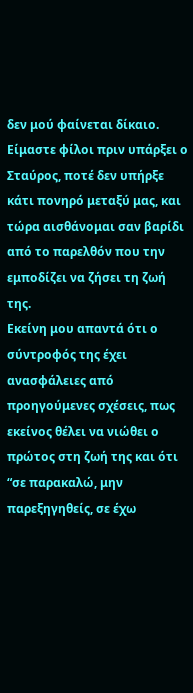δεν μού φαίνεται δίκαιο. Είμαστε φίλοι πριν υπάρξει ο Σταύρος, ποτέ δεν υπήρξε κάτι πονηρό μεταξύ μας, και τώρα αισθάνομαι σαν βαρίδι από το παρελθόν που την εμποδίζει να ζήσει τη ζωή της.
Εκείνη μου απαντά ότι ο σύντροφός της έχει ανασφάλειες από προηγούμενες σχέσεις, πως εκείνος θέλει να νιώθει ο πρώτος στη ζωή της και ότι “σε παρακαλώ, μην παρεξηγηθείς, σε έχω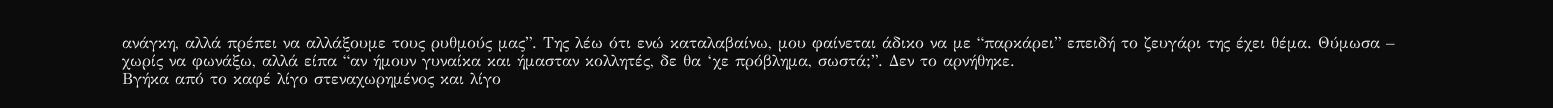ανάγκη, αλλά πρέπει να αλλάξουμε τους ρυθμούς μας”. Της λέω ότι ενώ καταλαβαίνω, μου φαίνεται άδικο να με “παρκάρει” επειδή το ζευγάρι της έχει θέμα. Θύμωσα – χωρίς να φωνάξω, αλλά είπα “αν ήμουν γυναίκα και ήμασταν κολλητές, δε θα ‘χε πρόβλημα, σωστά;”. Δεν το αρνήθηκε.
Βγήκα από το καφέ λίγο στεναχωρημένος και λίγο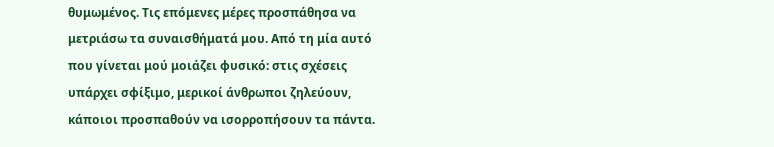θυμωμένος. Τις επόμενες μέρες προσπάθησα να μετριάσω τα συναισθήματά μου. Από τη μία αυτό που γίνεται μού μοιάζει φυσικό: στις σχέσεις υπάρχει σφίξιμο, μερικοί άνθρωποι ζηλεύουν, κάποιοι προσπαθούν να ισορροπήσουν τα πάντα.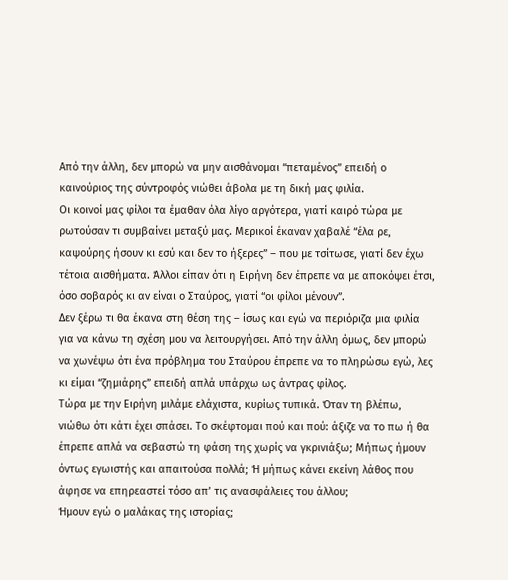Από την άλλη, δεν μπορώ να μην αισθάνομαι “πεταμένος” επειδή ο καινούριος της σύντροφός νιώθει άβολα με τη δική μας φιλία.
Οι κοινοί μας φίλοι τα έμαθαν όλα λίγο αργότερα, γιατί καιρό τώρα με ρωτούσαν τι συμβαίνει μεταξύ μας. Μερικοί έκαναν χαβαλέ “έλα ρε, καψούρης ήσουν κι εσύ και δεν το ήξερες” – που με τσίτωσε, γιατί δεν έχω τέτοια αισθήματα. Άλλοι είπαν ότι η Ειρήνη δεν έπρεπε να με αποκόψει έτσι, όσο σοβαρός κι αν είναι ο Σταύρος, γιατί “οι φίλοι μένουν”.
Δεν ξέρω τι θα έκανα στη θέση της – ίσως και εγώ να περιόριζα μια φιλία για να κάνω τη σχέση μου να λειτουργήσει. Από την άλλη όμως, δεν μπορώ να χωνέψω ότι ένα πρόβλημα του Σταύρου έπρεπε να το πληρώσω εγώ, λες κι είμαι “ζημιάρης” επειδή απλά υπάρχω ως άντρας φίλος.
Τώρα με την Ειρήνη μιλάμε ελάχιστα, κυρίως τυπικά. Όταν τη βλέπω, νιώθω ότι κάτι έχει σπάσει. Το σκέφτομαι πού και πού: άξιζε να το πω ή θα έπρεπε απλά να σεβαστώ τη φάση της χωρίς να γκρινιάξω; Μήπως ήμουν όντως εγωιστής και απαιτούσα πολλά; Ή μήπως κάνει εκείνη λάθος που άφησε να επηρεαστεί τόσο απ’ τις ανασφάλειες του άλλου;
Ήμουν εγώ ο μαλάκας της ιστορίας;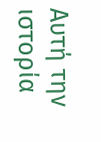Αυτή την ιστορία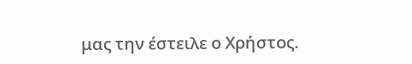μας την έστειλε ο Χρήστος.